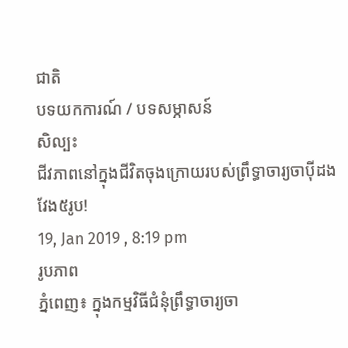ជាតិ
បទយកការណ៍ / បទសម្ភាសន៍
សិល្បះ
ជីវភាពនៅក្នុងជីវិតចុងក្រោយរបស់ព្រឹទ្ធាចារ្យចាប៉ីដងវែង៥រូប!
19, Jan 2019 , 8:19 pm
រូបភាព
ភ្នំពេញ៖ ក្នុងកម្មវិធីជំនុំព្រឹទ្ធាចារ្យចា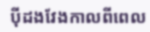ប៉ីដងវែងកាលពីពេល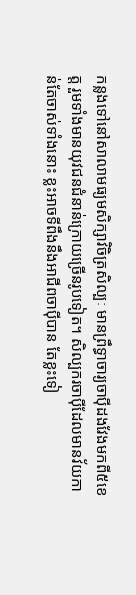កន្លងទៅនៅសាលាមធ្យមសិក្សាវិចិត្រសិល្បៈ មានព្រឹទ្ធាចារ្យចាប៉ីដងវែងមកពី៥ខេត្ត រួមទាំងមានយុវជនជំនាន់ក្រោយច្រើនរូបទៀត។ សិល្បករចាប៉ីដែលមានវ័យកាន់តែចាស់ទាំងនោះ ខ្លះអាចទីពឹងនឹងអាជីពចាប៉ីបាន តែខ្លះទៀ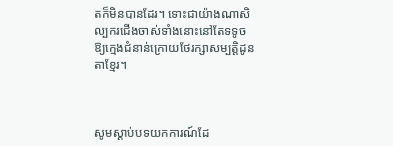តក៏មិនបានដែរ។ ទោះជាយ៉ាងណាសិល្បករជើងចាស់ទាំងនោះនៅតែទទូចឱ្យក្មេងជំនាន់ក្រោយថែរក្សាសម្បត្តិដូនតាខ្មែរ។



សូមស្ដាប់បទយកការណ៍ដែ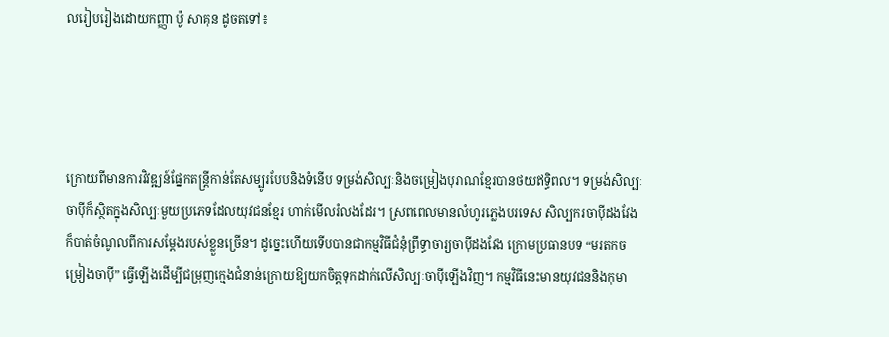លរៀបរៀងដោយកញ្ញា ប៉ូ សាគុន ដូចតទៅ៖




ក្រោយពីមានការវិវឌ្ឍន៍ផ្នែកតន្ត្រីកាន់តែសម្បូរបែបនិងទំនើប ទម្រង់សិល្បៈនិងចម្រៀងបុរាណខ្មែរបានថយឥទ្ធិពល។ ទម្រង់សិល្បៈចាប៉ីក៏ស្ថិតក្នុងសិល្បៈមួយប្រភេទដែលយុវជនខ្មែរ ហាក់មើលរំលងដែរ។ ស្រពពេលមានលំហូរភ្លេងបរទេស សិល្បករចាប៉ីដងវែងក៏បាត់ចំណូលពីការសម្ដែងរបស់ខ្លួនច្រើន។ ដូច្នេះហើយទើបបានជាកម្មវិធីជំនុំព្រឹទ្ធាចារ្យចាប៉ីដងវែង ក្រោមប្រធានបទ “មរតកចម្រៀងចាប៉ី” ធ្វើឡើងដើម្បីជម្រុញក្មេងជំនាន់ក្រោយឱ្យយកចិត្តទុកដាក់លើសិល្បៈចាប៉ីឡើងវិញ។ កម្មវិធីនេះមានយុវជននិងកុមា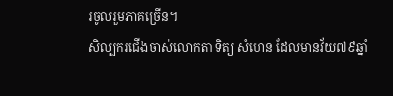រចូលរួមភាគច្រើន។
សិល្បករជើងចាស់លោកតា ទិត្យ សំហេន ដែលមានវ័យ៧៩ឆ្នាំ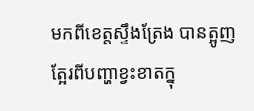មកពីខេត្តស្ទឹងត្រែង បានត្អូញត្អែរពីបញ្ហាខ្វះខាតក្នុ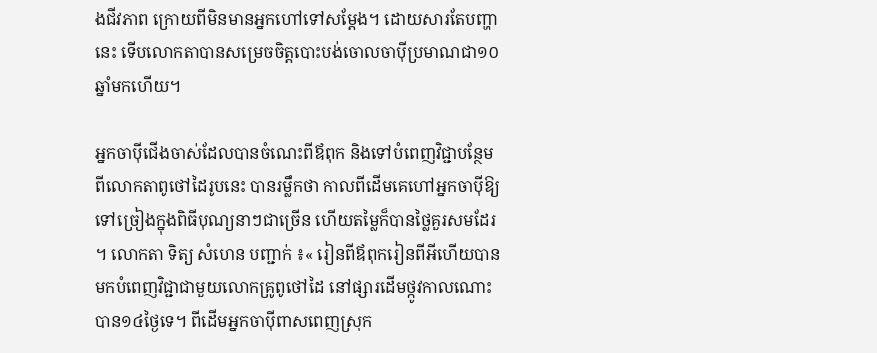ងជីវភាព ក្រោយពីមិនមានអ្នកហៅទៅសម្ដែង។ ដោយសារតែបញ្ហានេះ ទើបលោកតាបានសម្រេចចិត្តបោះបង់ចោលចាប៉ីប្រមាណជា១០ឆ្នាំមកហើយ។

អ្នកចាប៉ីជើងចាស់ដែលបានចំណេះពីឪពុក និងទៅបំពេញវិជ្ជាបន្ថែមពីលោកតាពូថៅដៃរូបនេះ បានរម្លឹកថា កាលពីដើមគេហៅអ្នកចាប៉ីឱ្យទៅច្រៀងក្នុងពិធីបុណ្យនាៗជាច្រើន ហើយតម្លៃក៏បានថ្លៃគួរសមដែរ។ លោកតា ទិត្យ សំហេន បញ្ជាក់ ៖« រៀនពីឪពុករៀនពីអីហើយបាន មកបំពេញវិជ្ជាជាមួយលោកគ្រូពូថៅដៃ នៅផ្សារដើមថ្កូវកាលណោះបាន១៤ថ្ងៃទេ។ ពីដើមអ្នកចាប៉ីពាសពេញស្រុក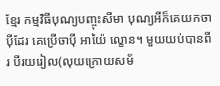ខ្មែរ កម្មវិធីបុណ្យបញ្ចុះសីមា បុណ្យអីក៏គេយកចាប៉ីដែរ គេប្រើចាប៉ី អាយ៉ៃ ល្ខោន។ មួយយប់បានពីរ បីរយរៀល(លុយក្រោយសម័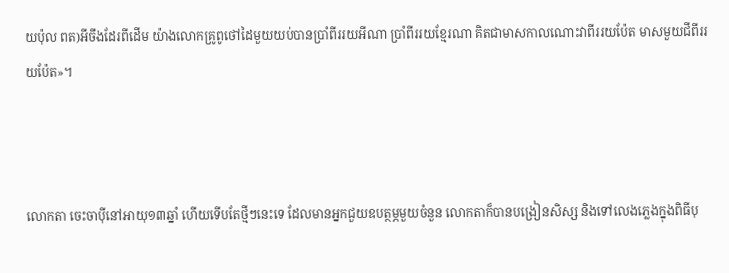យប៉ុល ពត)អីចឹងដែរពីដើម យ៉ាងលោកគ្រូពូថៅដៃមួយយប់បានប្រាំពីររយអីណា ប្រាំពីររយខ្មែរណា គិតជាមាសកាលណោះវាពីររយប៉ែត មាសមួយជីពីររយប៉ែត»។



លោកតា ចេះចាប៉ីនៅអាយុ១៣ឆ្នាំ ហើយទើបតែថ្មីៗនេះទេ ដែលមានអ្នកជួយឧបត្ថម្ភមួយចំនួន លោកតាក៏បានបង្រៀនសិស្ស និងទៅលេងភ្លេងក្នុងពិធីបុ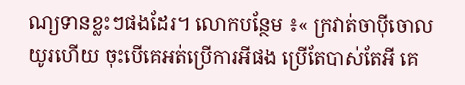ណ្យទានខ្លះៗផងដែរ។ លោកបន្ថែម ៖« ក្រវាត់ចាប៉ីចោលយូរហើយ ចុះបើគេអត់ប្រើការអីផង ប្រើតែបាស់តែអី គេ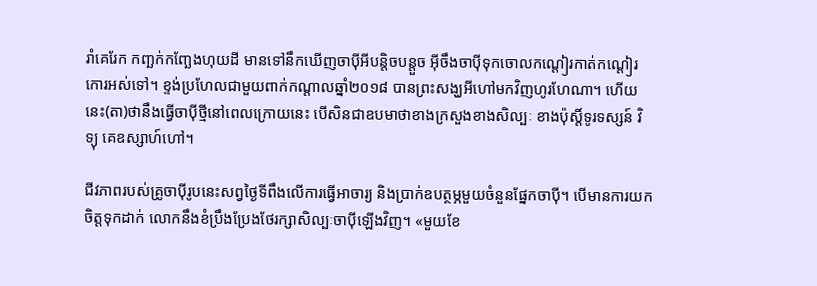រាំគេរែក កញ្ឆក់កញ្ឆែងហុយដី មានទៅនឹកឃើញចាប៉ីអីបន្តិចបន្តួច អ៊ីចឹងចាប៉ីទុកចោលកណ្ដៀរកាត់កណ្ដៀរកោរអស់ទៅ។ ខ្ទង់ប្រហែលជាមួយពាក់កណ្ដាលឆ្នាំ២០១៨ បានព្រះសង្ឃអីហៅមកវិញហូរហែណា។ ហើយនេះ(តា)ថានឹងធ្វើចាប៉ីថ្មីនៅពេលក្រោយនេះ បើសិនជាឧបមាថាខាងក្រសួងខាងសិល្បៈ ខាងប៉ុស្ដិ៍ទូរទស្សន៍ វិទ្យុ គេឧស្សាហ៍ហៅ។

ជីវភាពរបស់គ្រូចាប៉ីរូបនេះសព្វថ្ងៃទីពឹងលើការធ្វើអាចារ្យ និងប្រាក់ឧបត្ថម្ភមួយចំនួនផ្នែកចាប៉ី។ បើមានការយកចិត្តទុកដាក់ លោកនឹងខំប្រឹងប្រែងថែរក្សាសិល្បៈចាប៉ីឡើងវិញ។ «មួយខែ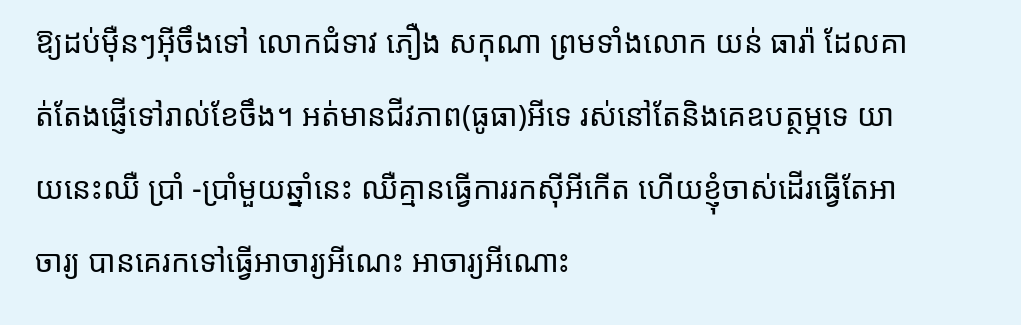ឱ្យដប់ម៉ឺនៗអ៊ីចឹងទៅ លោកជំទាវ ភឿង សកុណា ព្រមទាំងលោក យន់ ធារ៉ា ដែលគាត់តែងផ្ញើទៅរាល់ខែចឹង។ អត់មានជីវភាព(ធូធា)អីទេ រស់នៅតែនិងគេឧបត្ថម្ភទេ យាយនេះឈឺ ប្រាំ -ប្រាំមួយឆ្នាំនេះ ឈឺគ្មានធ្វើការរកស៊ីអីកើត ហើយខ្ញុំចាស់ដើរធ្វើតែអាចារ្យ បានគេរកទៅធ្វើអាចារ្យអីណេះ អាចារ្យអីណោះ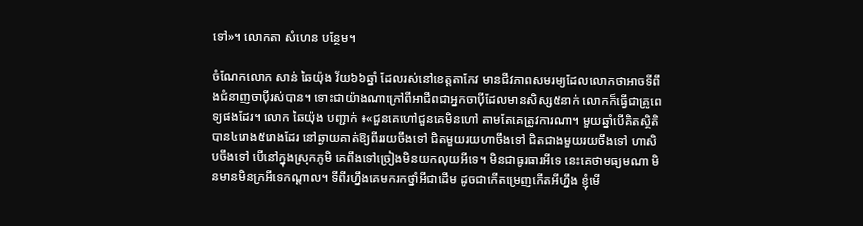ទៅ»។ លោកតា សំហេន បន្ថែម។

ចំណែកលោក សាន់ ឆៃយ៉ុង វ័យ៦៦ឆ្នាំ ដែលរស់នៅខេត្តតាកែវ មានជីវភាពសមរម្យដែលលោកថាអាចទីពឹងជំនាញចាប៉ីរស់បាន។ ទោះជាយ៉ាងណាក្រៅពីអាជីពជាអ្នកចាប៉ីដែលមានសិស្ស៥នាក់ លោកក៏ធ្វើជាគ្រូពេទ្យផងដែរ។ លោក ឆៃយ៉ុង បញ្ជាក់ ៖«ជួនគេហៅជួនគេមិនហៅ តាមតែគេត្រូវការណា។ មួយឆ្នាំបើគិតស្ថិតិបាន៤រោង៥រោងដែរ នៅឆ្ងាយគាត់ឱ្យពីររយចឹងទៅ ជិតមួយរយហាចឹងទៅ ជិតជាងមួយរយចឹងទៅ ហាសិបចឹងទៅ បើនៅក្នុងស្រុកភូមិ គេពឹងទៅច្រៀងមិនយកលុយអីទេ។ មិនជាធូរធារអីទេ នេះគេថាមធ្យមណា មិនមានមិនក្រអីទេកណ្ដាល។ ទីពីរហ្នឹងគេមករកថ្នាំអីជាដើម ដូចជាកើតម្រេញកើតអីហ្នឹង ខ្ញុំមើ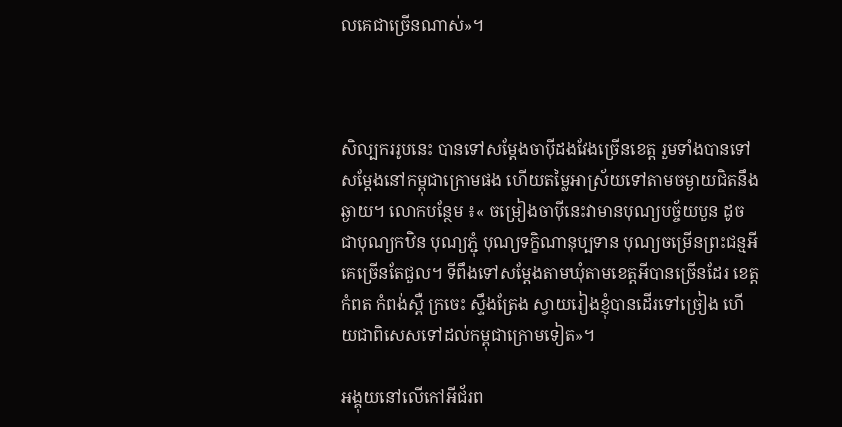លគេជាច្រើនណាស់»។



សិល្បកររូបនេះ បានទៅសម្ដែងចាប៉ីដងវែងច្រើនខេត្ត រួមទាំងបានទៅសម្ដែងនៅកម្ពុជាក្រោមផង ហើយតម្លៃអាស្រ័យទៅតាមចម្ងាយជិតនឹងឆ្ងាយ។ លោកបន្ថែម ៖« ចម្រៀងចាប៉ីនេះវាមានបុណ្យបច្ច័យបួន ដូចជាបុណ្យកឋិន បុណ្យភ្ជុំ បុណ្យទក្ខិណានុប្បទាន បុណ្យចម្រើនព្រះជន្មអី គេច្រើនតែជួល។ ទីពឹងទៅសម្ដែងតាមឃុំតាមខេត្តអីបានច្រើនដែរ ខេត្តកំពត កំពង់ស្ពឺ ក្រចេះ ស្ទឹងត្រែង ស្វាយរៀងខ្ញុំបានដើរទៅច្រៀង ហើយជាពិសេសទៅដល់កម្ពុជាក្រោមទៀត»។

អង្គុយនៅលើកៅអីជ័រព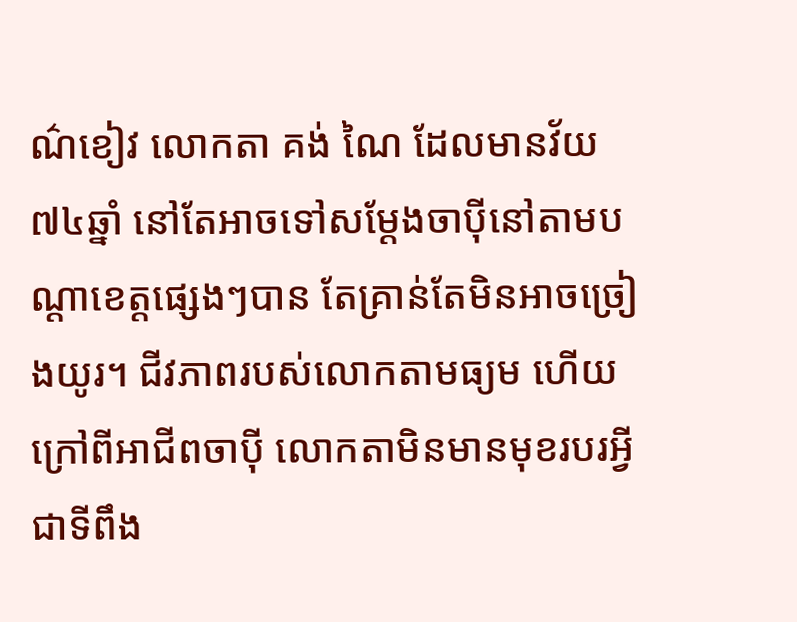ណ៌ខៀវ លោកតា គង់ ណៃ ដែលមានវ័យ៧៤ឆ្នាំ នៅតែអាចទៅសម្ដែងចាប៉ីនៅតាមបណ្ដាខេត្តផ្សេងៗបាន តែគ្រាន់តែមិនអាចច្រៀងយូរ។ ជីវភាពរបស់លោកតាមធ្យម ហើយក្រៅពីអាជីពចាប៉ី លោកតាមិនមានមុខរបរអ្វីជាទីពឹង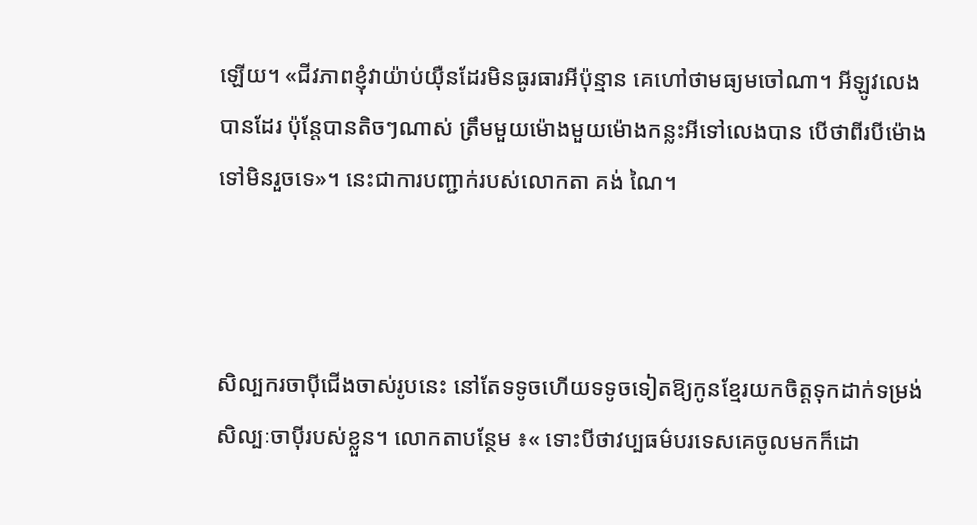ឡើយ។ «ជីវភាពខ្ញុំវាយ៉ាប់យ៉ឺនដែរមិនធូរធារអីប៉ុន្មាន គេហៅថាមធ្យមចៅណា។ អីឡូវលេងបានដែរ ប៉ុន្ដែបានតិចៗណាស់ ត្រឹមមួយម៉ោងមួយម៉ោងកន្លះអីទៅលេងបាន បើថាពីរបីម៉ោងទៅមិនរួចទេ»។ នេះជាការបញ្ជាក់របស់លោកតា គង់ ណៃ។



សិល្បករចាប៉ីជើងចាស់រូបនេះ នៅតែទទូចហើយទទូចទៀតឱ្យកូនខ្មែរយកចិត្តទុកដាក់ទម្រង់សិល្បៈចាប៉ីរបស់ខ្លួន។ លោកតាបន្ថែម ៖« ទោះបីថាវប្បធម៌បរទេសគេចូលមកក៏ដោ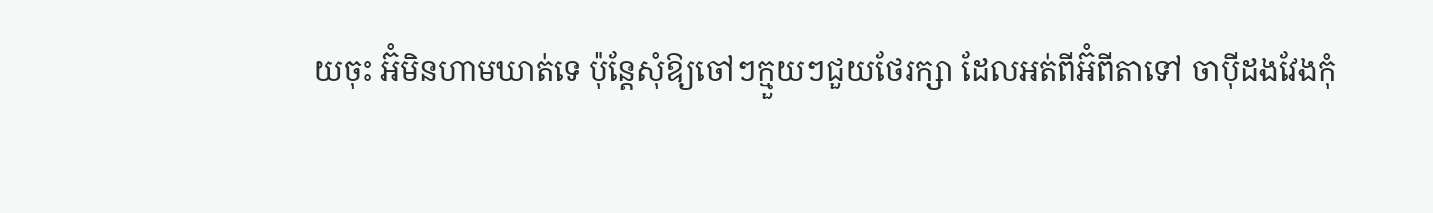យចុះ អ៊ំមិនហាមឃាត់ទេ ប៉ុន្តែសុំឱ្យចៅៗក្មួយៗជួយថែរក្សា ដែលអត់ពីអ៊ំពីតាទៅ ចាប៉ីដងវែងកុំ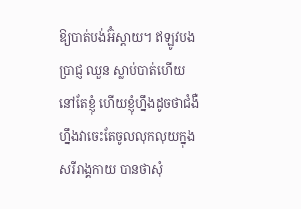ឱ្យបាត់បង់អ៊ំស្ដាយ។ ឥឡូវបង ប្រាជ្ញ ឈួន ស្លាប់បាត់ហើយនៅតែខ្ញុំ ហើយខ្ញុំហ្នឹងដូចថាជំងឺហ្នឹងវាចេះតែចូលលុកលុយក្នុងសរីរាង្គកាយ បានថាសុំ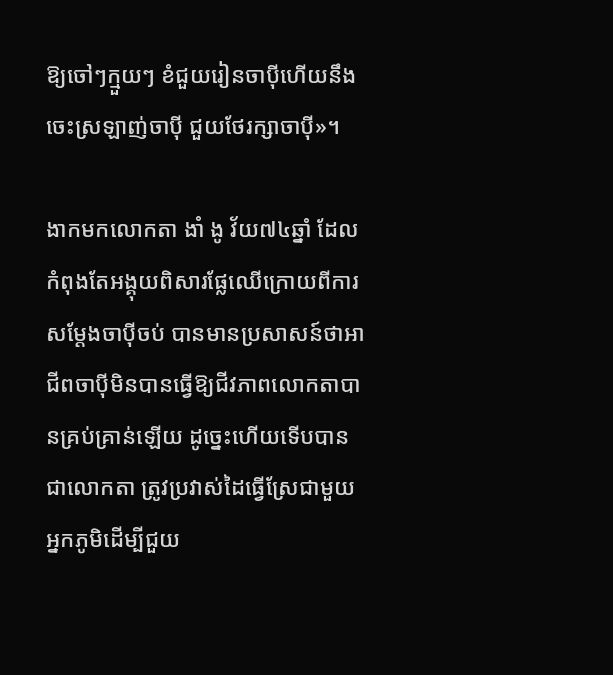ឱ្យចៅៗក្មួយៗ ខំជួយរៀនចាប៉ីហើយនឹងចេះស្រឡាញ់ចាប៉ី ជួយថែរក្សាចាប៉ី»។

ងាកមកលោកតា ងាំ ងូ វ័យ៧៤ឆ្នាំ ដែលកំពុងតែអង្គុយពិសារផ្លែឈើក្រោយពីការសម្ដែងចាប៉ីចប់ បានមានប្រសាសន៍ថាអាជីពចាប៉ីមិនបានធ្វើឱ្យជីវភាពលោកតាបានគ្រប់គ្រាន់ឡើយ ដូច្នេះហើយទើបបានជាលោកតា ត្រូវប្រវាស់ដៃធ្វើស្រែជាមួយអ្នកភូមិដើម្បីជួយ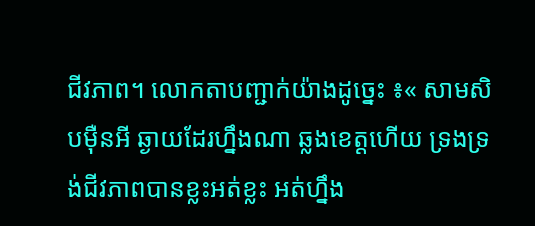ជីវភាព។ លោកតាបញ្ជាក់យ៉ាងដូច្នេះ ៖« សាមសិបម៉ឺនអី ឆ្ងាយដែរហ្នឹងណា ឆ្លងខេត្តហើយ ទ្រងទ្រង់ជីវភាពបានខ្លះអត់ខ្លះ អត់ហ្នឹង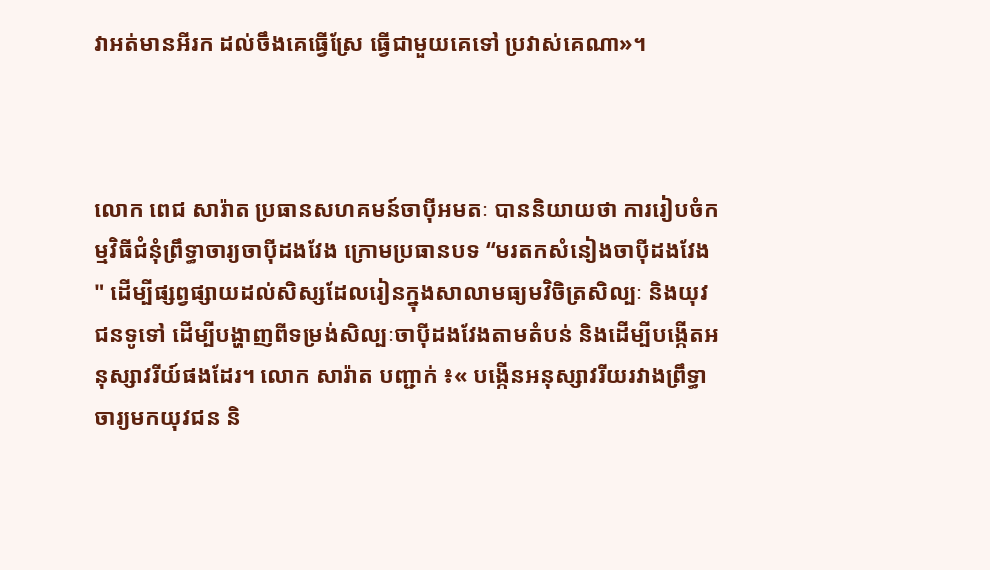វាអត់មានអីរក ដល់ចឹងគេធ្វើស្រែ ធ្វើជាមួយគេទៅ ប្រវាស់គេណា»។



លោក ពេជ សារ៉ាត ប្រធានសហគមន៍ចាប៉ីអមតៈ បាននិយាយថា ការរៀបចំកម្មវិធីជំនុំព្រឹទ្ធាចារ្យចាប៉ីដងវែង ក្រោមប្រធានបទ “មរតកសំនៀងចាប៉ីដងវែង" ដើម្បីផ្សព្វផ្សាយដល់សិស្សដែលរៀនក្នុងសាលាមធ្យមវិចិត្រសិល្បៈ និងយុវជនទូទៅ ដើម្បីបង្ហាញពីទម្រង់សិល្បៈចាប៉ីដងវែងតាមតំបន់ និងដើម្បីបង្កើតអនុស្សាវរីយ៍ផងដែរ។ លោក សារ៉ាត បញ្ជាក់ ៖« បង្កើនអនុស្សាវរីយរវាងព្រឹទ្ធាចារ្យមកយុវជន និ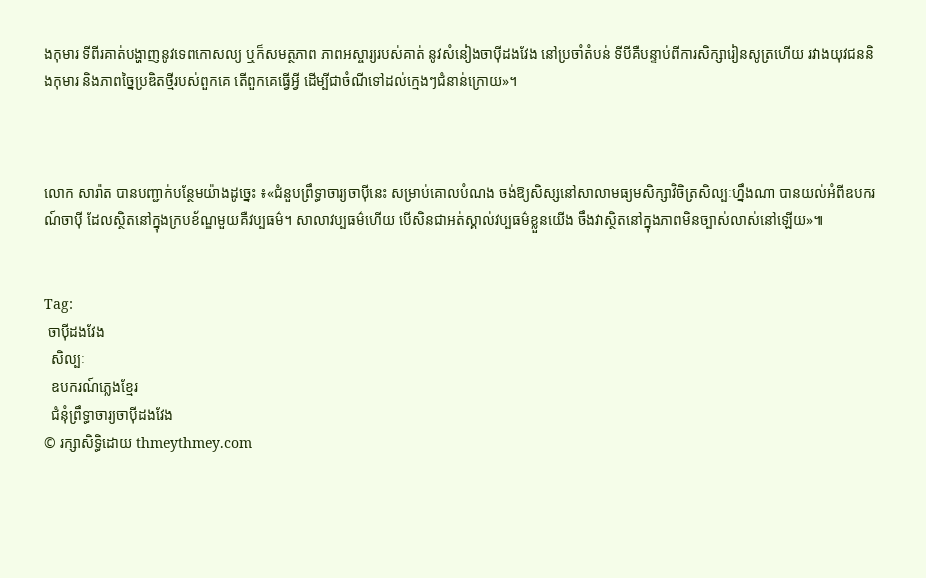ងកុមារ ទីពីរគាត់បង្ហាញនូវទេពកោសល្យ ឬក៏សមត្ថភាព ភាពអស្ចារ្យរបស់គាត់ នូវសំនៀងចាប៉ីដងវែង នៅប្រចាំតំបន់ ទីបីគឺបន្ទាប់ពីការសិក្សារៀនសូត្រហើយ រវាងយុវជននិងកុមារ និងភាពច្នៃប្រឌិតថ្មីរបស់ពួកគេ តើពួកគេធ្វើអ្វី ដើម្បីជាចំណីទៅដល់ក្មេងៗជំនាន់ក្រោយ»។



លោក សារ៉ាត បានបញ្ជាក់បន្ថែមយ៉ាងដូច្នេះ ៖«ជំនួបព្រឹទ្ធាចារ្យចាប៉ីនេះ សម្រាប់គោលបំណង ចង់ឱ្យសិស្សនៅសាលាមធ្យមសិក្សាវិចិត្រសិល្បៈហ្នឹងណា បានយល់អំពីឧបករណ៍ចាប៉ី ដែលស្ថិតនៅក្នុងក្របខ័ណ្ឌមួយគឺវប្បធម៌។ សាលាវប្បធម៌ហើយ បើសិនជាអត់ស្គាល់វប្បធម៌ខ្លួនយើង ចឹងវាស្ថិតនៅក្នុងភាពមិនច្បាស់លាស់នៅឡើយ»៕


Tag:
 ចាប៉ីដងវែង
  សិល្បៈ
  ឧបករណ៍ភ្លេងខ្មែរ
  ជំនុំព្រឹទ្ធាចារ្យចាប៉ីដងវែង
© រក្សាសិទ្ធិដោយ thmeythmey.com